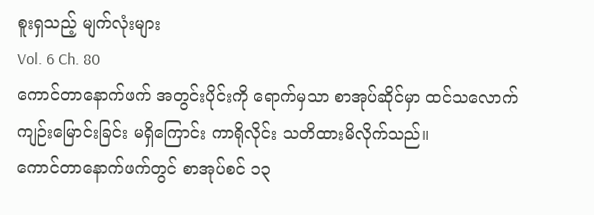စူးရှသည့် မျက်လုံးများ
Vol. 6 Ch. 80
ကောင်တာနောက်ဖက် အတွင်းပိုင်းကို ရောက်မှသာ စာအုပ်ဆိုင်မှာ ထင်သလောက် ကျဉ်းမြောင်းခြင်း မရှိကြောင်း ကာရိုလိုင်း သတိထားမိလိုက်သည်။
ကောင်တာနောက်ဖက်တွင် စာအုပ်စင် ၁၃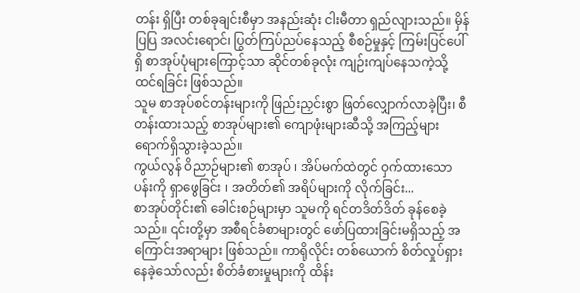တန်း ရှိပြီး တစ်ခုချင်းစီမှာ အနည်းဆုံး ငါးမီတာ ရှည်လျားသည်။ မှိန်ပြပြ အလင်းရောင်၊ ပြွတ်ကြပ်ညပ်နေသည့် စီစဉ်မှုနှင့် ကြမ်းပြင်ပေါ်ရှိ စာအုပ်ပုံများကြောင့်သာ ဆိုင်တစ်ခုလုံး ကျဉ်းကျပ်နေသကဲ့သို့ ထင်ရခြင်း ဖြစ်သည်။
သူမ စာအုပ်စင်တန်းများကို ဖြည်းညှင်းစွာ ဖြတ်လျှောက်လာခဲ့ပြီး၊ စီတန်းထားသည့် စာအုပ်များ၏ ကျောဖုံးများဆီသို့ အကြည့်များ ရောက်ရှိသွားခဲ့သည်။
ကွယ်လွန် ဝိညာဉ်များ၏ စာအုပ် ၊ အိပ်မက်ထဲတွင် ဝှက်ထားသော ပန်းကို ရှာဖွေခြင်း ၊ အတိတ်၏ အရိပ်များကို လိုက်ခြင်း...
စာအုပ်တိုင်း၏ ခေါင်းစဉ်များမှာ သူမကို ရင်တဒိတ်ဒိတ် ခုန်စေခဲ့သည်။ ၎င်းတို့မှာ အစီရင်ခံစာများတွင် ဖော်ပြထားခြင်းမရှိသည့် အကြောင်းအရာများ ဖြစ်သည်။ ကာရိုလိုင်း တစ်ယောက် စိတ်လှုပ်ရှား နေခဲ့သော်လည်း စိတ်ခံစားမှုများကို ထိန်း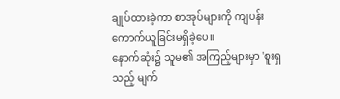ချုပ်ထားခဲ့ကာ စာအုပ်များကို ကျပန်း ကောက်ယူခြင်းမရှိခဲ့ပေ။
နောက်ဆုံး၌ သူမ၏ အကြည့်များမှာ 'စူးရှသည့် မျက်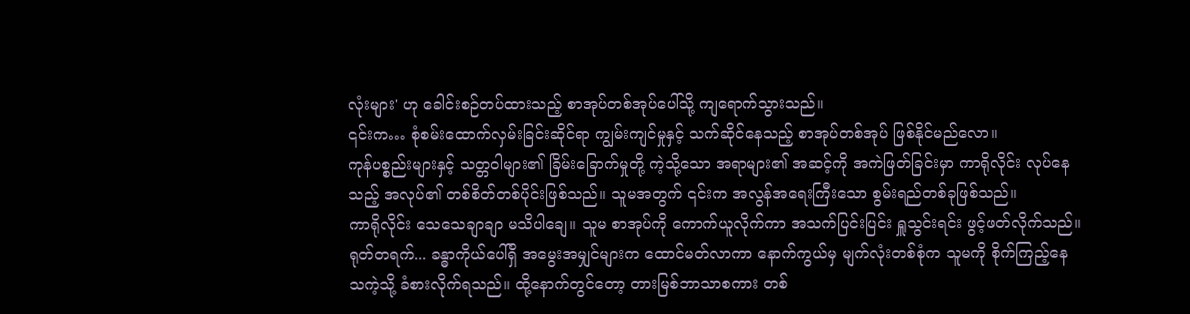လုံးများ' ဟု ခေါင်းစဉ်တပ်ထားသည့် စာအုပ်တစ်အုပ်ပေါ်သို့ ကျရောက်သွားသည်။
၎င်းက… စုံစမ်းထောက်လှမ်းခြင်းဆိုင်ရာ ကျွမ်းကျင်မှုနှင့် သက်ဆိုင်နေသည့် စာအုပ်တစ်အုပ် ဖြစ်နိုင်မည်လော။
ကုန်ပစ္စည်းများနှင့် သတ္တဝါများ၏ ခြိမ်းခြောက်မှုတို့ ကဲ့သို့သော အရာများ၏ အဆင့်ကို အကဲဖြတ်ခြင်းမှာ ကာရိုလိုင်း လုပ်နေသည့် အလုပ်၏ တစ်စိတ်တစ်ပိုင်းဖြစ်သည်။ သူမအတွက် ၎င်းက အလွန်အရေးကြီးသော စွမ်းရည်တစ်ခုဖြစ်သည်။
ကာရိုလိုင်း သေသေချာချာ မသိပါချေ။ သူမ စာအုပ်ကို ကောက်ယူလိုက်ကာ အသက်ပြင်းပြင်း ရှူသွင်းရင်း ဖွင့်ဖတ်လိုက်သည်။
ရုတ်တရက်... ခန္ဓာကိုယ်ပေါ်ရှိ အမွေးအမျှင်များက ထောင်မတ်လာကာ နောက်ကွယ်မှ မျက်လုံးတစ်စုံက သူမကို စိုက်ကြည့်နေသကဲ့သို့ ခံစားလိုက်ရသည်။ ထို့နောက်တွင်တော့ တားမြစ်ဘာသာစကား တစ်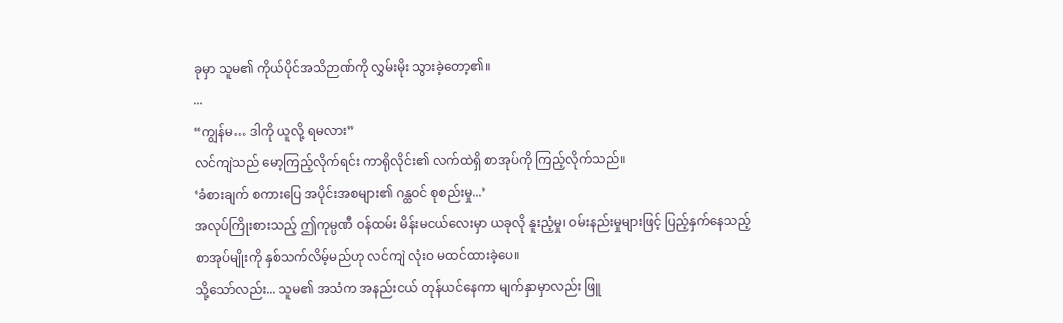ခုမှာ သူမ၏ ကိုယ်ပိုင်အသိဉာဏ်ကို လွှမ်းမိုး သွားခဲ့တော့၏။
...
“ကျွန်မ… ဒါကို ယူလို့ ရမလား”
လင်ကျဲသည် မော့ကြည့်လိုက်ရင်း ကာရိုလိုင်း၏ လက်ထဲရှိ စာအုပ်ကို ကြည့်လိုက်သည်။
‘ခံစားချက် စကားပြေ အပိုင်းအစများ၏ ဂန္ထဝင် စုစည်းမှု...’
အလုပ်ကြိုးစားသည့် ဤကုမ္ပဏီ ဝန်ထမ်း မိန်းမငယ်လေးမှာ ယခုလို နူးညံ့မှု၊ ဝမ်းနည်းမှုများဖြင့် ပြည့်နှက်နေသည့် စာအုပ်မျိုးကို နှစ်သက်လိမ့်မည်ဟု လင်ကျဲ လုံးဝ မထင်ထားခဲ့ပေ။
သို့သော်လည်း... သူမ၏ အသံက အနည်းငယ် တုန်ယင်နေကာ မျက်နှာမှာလည်း ဖြူ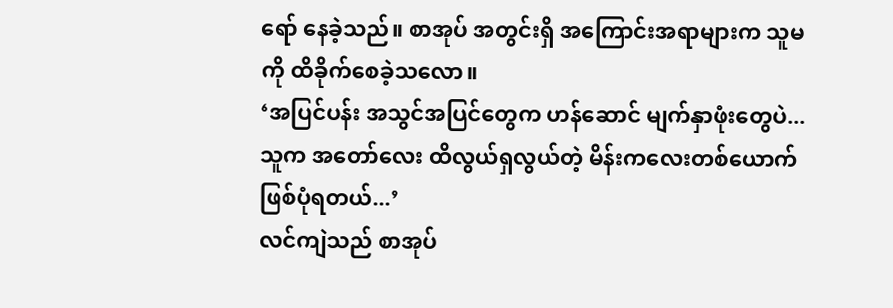ရော် နေခဲ့သည်။ စာအုပ် အတွင်းရှိ အကြောင်းအရာများက သူမကို ထိခိုက်စေခဲ့သလော။
‘အပြင်ပန်း အသွင်အပြင်တွေက ဟန်ဆောင် မျက်နှာဖုံးတွေပဲ... သူက အတော်လေး ထိလွယ်ရှလွယ်တဲ့ မိန်းကလေးတစ်ယောက် ဖြစ်ပုံရတယ်...’
လင်ကျဲသည် စာအုပ်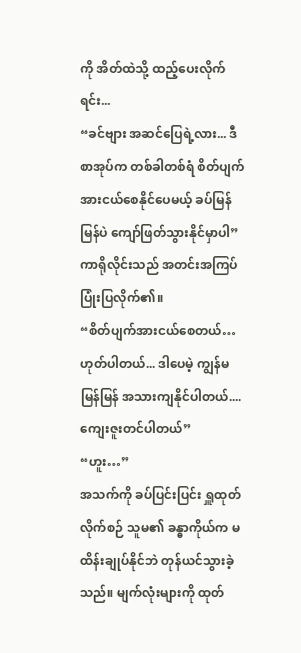ကို အိတ်ထဲသို့ ထည့်ပေးလိုက်ရင်း...
“ခင်ဗျား အဆင်ပြေရဲ့လား... ဒီစာအုပ်က တစ်ခါတစ်ရံ စိတ်ပျက်အားငယ်စေနိုင်ပေမယ့် ခပ်မြန်မြန်ပဲ ကျော်ဖြတ်သွားနိုင်မှာပါ”
ကာရိုလိုင်းသည် အတင်းအကြပ် ပြုံးပြလိုက်၏။
“စိတ်ပျက်အားငယ်စေတယ်… ဟုတ်ပါတယ်... ဒါပေမဲ့ ကျွန်မ မြန်မြန် အသားကျနိုင်ပါတယ်.... ကျေးဇူးတင်ပါတယ်”
“ဟူး…”
အသက်ကို ခပ်ပြင်းပြင်း ရှူထုတ်လိုက်စဉ် သူမ၏ ခန္ဓာကိုယ်က မထိန်းချုပ်နိုင်ဘဲ တုန်ယင်သွားခဲ့သည်။ မျက်လုံးများကို ထုတ်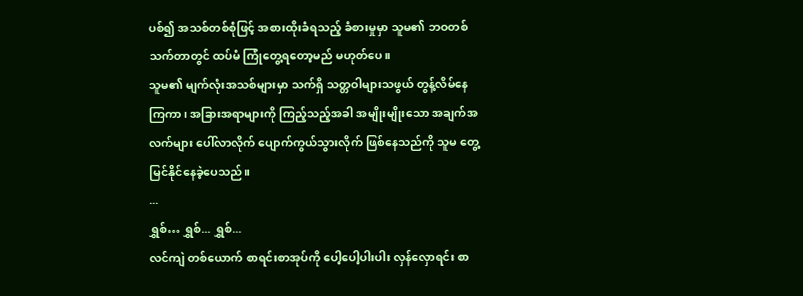ပစ်၍ အသစ်တစ်စုံဖြင့် အစားထိုးခံရသည့် ခံစားမှုမှာ သူမ၏ ဘဝတစ်သက်တာတွင် ထပ်မံ ကြုံတွေ့ရတော့မည် မဟုတ်ပေ။
သူမ၏ မျက်လုံးအသစ်များမှာ သက်ရှိ သတ္တဝါများသဖွယ် တွန့်လိမ်နေကြကာ၊ အခြားအရာများကို ကြည့်သည့်အခါ အမျိုးမျိုးသော အချက်အလက်များ ပေါ်လာလိုက် ပျောက်ကွယ်သွားလိုက် ဖြစ်နေသည်ကို သူမ တွေ့မြင်နိုင်နေခဲ့ပေသည်။
...
ရွှစ်… ရွှစ်... ရွှစ်...
လင်ကျဲ တစ်ယောက် စာရင်းစာအုပ်ကို ပေါ့ပေါ့ပါးပါး လှန်လှောရင်း စာ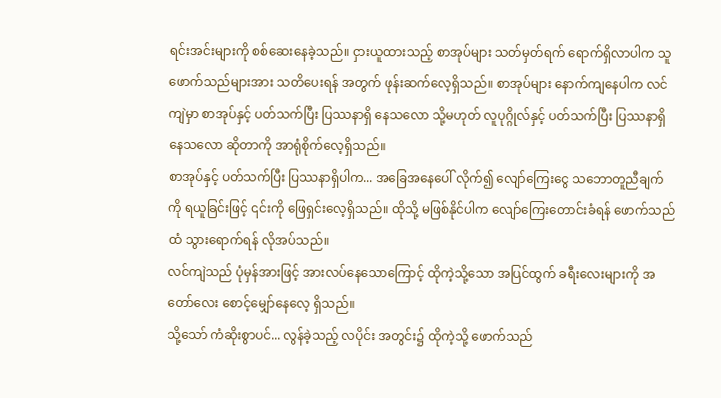ရင်းအင်းများကို စစ်ဆေးနေခဲ့သည်။ ငှားယူထားသည့် စာအုပ်များ သတ်မှတ်ရက် ရောက်ရှိလာပါက သူ ဖောက်သည်များအား သတိပေးရန် အတွက် ဖုန်းဆက်လေ့ရှိသည်။ စာအုပ်များ နောက်ကျနေပါက လင်ကျဲမှာ စာအုပ်နှင့် ပတ်သက်ပြီး ပြဿနာရှိ နေသလော သို့မဟုတ် လူပုဂ္ဂိုလ်နှင့် ပတ်သက်ပြီး ပြဿနာရှိ နေသလော ဆိုတာကို အာရုံစိုက်လေ့ရှိသည်။
စာအုပ်နှင့် ပတ်သက်ပြီး ပြဿနာရှိပါက... အခြေအနေပေါ် လိုက်၍ လျော်ကြေးငွေ သဘောတူညီချက်ကို ရယူခြင်းဖြင့် ၎င်းကို ဖြေရှင်းလေ့ရှိသည်။ ထိုသို့ မဖြစ်နိုင်ပါက လျော်ကြေးတောင်းခံရန် ဖောက်သည်ထံ သွားရောက်ရန် လိုအပ်သည်။
လင်ကျဲသည် ပုံမှန်အားဖြင့် အားလပ်နေသောကြောင့် ထိုကဲ့သို့သော အပြင်ထွက် ခရီးလေးများကို အတော်လေး စောင့်မျှော်နေလေ့ ရှိသည်။
သို့သော် ကံဆိုးစွာပင်... လွန်ခဲ့သည့် လပိုင်း အတွင်း၌ ထိုကဲ့သို့ ဖောက်သည်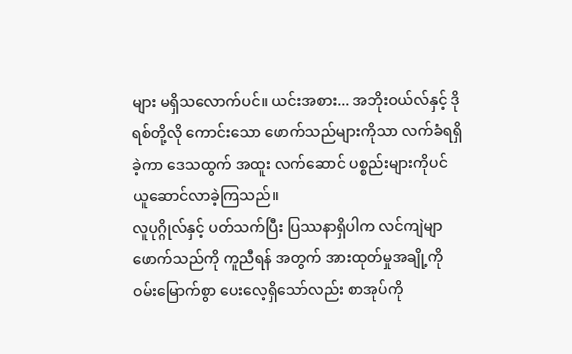များ မရှိသလောက်ပင်။ ယင်းအစား... အဘိုးဝယ်လ်နှင့် ဒိုရစ်တို့လို ကောင်းသော ဖောက်သည်များကိုသာ လက်ခံရရှိခဲ့ကာ ဒေသထွက် အထူး လက်ဆောင် ပစ္စည်းများကိုပင် ယူဆောင်လာခဲ့ကြသည်။
လူပုဂ္ဂိုလ်နှင့် ပတ်သက်ပြီး ပြဿနာရှိပါက လင်ကျဲမျာ ဖောက်သည်ကို ကူညီရန် အတွက် အားထုတ်မှုအချို့ကို ဝမ်းမြောက်စွာ ပေးလေ့ရှိသော်လည်း စာအုပ်ကို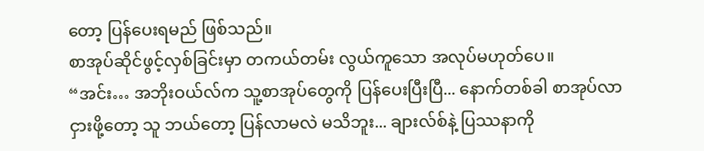တော့ ပြန်ပေးရမည် ဖြစ်သည်။
စာအုပ်ဆိုင်ဖွင့်လှစ်ခြင်းမှာ တကယ်တမ်း လွယ်ကူသော အလုပ်မဟုတ်ပေ။
“အင်း… အဘိုးဝယ်လ်က သူ့စာအုပ်တွေကို ပြန်ပေးပြီးပြီ... နောက်တစ်ခါ စာအုပ်လာငှားဖို့တော့ သူ ဘယ်တော့ ပြန်လာမလဲ မသိဘူး... ချားလ်စ်နဲ့ ပြဿနာကို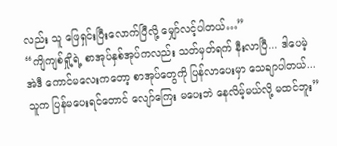လည်း သူ ဖြေရှင်းပြီးလောက်ပြီလို့ မျှော်လင့်ပါတယ်…”
“ကျိကျစ်ရှို့ရဲ့ စာအုပ်နှစ်အုပ်ကလည်း သတ်မှတ်ရက် နီးလာပြီ... ဒါပေမဲ့ အဲဒီ ကောင်မလေးကတော့ စာအုပ်တွေကို ပြန်လာပေးမှာ သေချာပါတယ်... သူက ပြန်မပေးရင်တောင် လျော်ကြေး မပေးဘဲ နေလိမ့်မယ်လို့ မထင်ဘူး”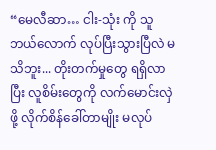“မေလီဆာ… ငါး-သုံး ကို သူ ဘယ်လောက် လုပ်ပြီးသွားပြီလဲ မသိဘူး... တိုးတက်မှုတွေ ရရှိလာပြီး လူစိမ်းတွေကို လက်မောင်းလှဲဖို့ လိုက်စိန်ခေါ်တာမျိုး မလုပ်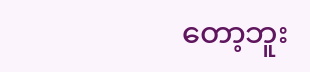တော့ဘူး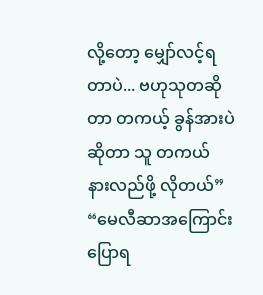လို့တော့ မျှော်လင့်ရတာပဲ... ဗဟုသုတဆိုတာ တကယ့် ခွန်အားပဲဆိုတာ သူ တကယ် နားလည်ဖို့ လိုတယ်”
“မေလီဆာအကြောင်း ပြောရ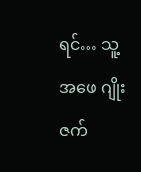ရင်… သူ့ အဖေ ဂျိုးဇက်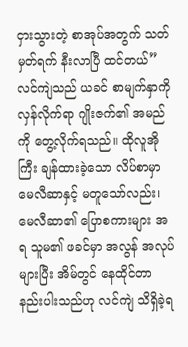ငှားသွားတဲ့ စာအုပ်အတွက် သတ်မှတ်ရက် နီးလာပြီ ထင်တယ်”
လင်ကျဲသည် ယခင် စာမျက်နှာကို လှန်လိုက်ရာ ဂျိုးဇက်၏ အမည်ကို တွေ့လိုက်ရသည်။ ထိုလူအိုကြီး ချန်ထားခဲ့သော လိပ်စာမှာ မေလီဆာနှင့် မတူသော်လည်း၊ မေလီဆာ၏ ပြောစကားများ အရ သူမ၏ ဖခင်မှာ အလွန် အလုပ်များပြီး အိမ်တွင် နေထိုင်တာ နည်းပါးသည်ဟု လင်ကျဲ သိရှိခဲ့ရ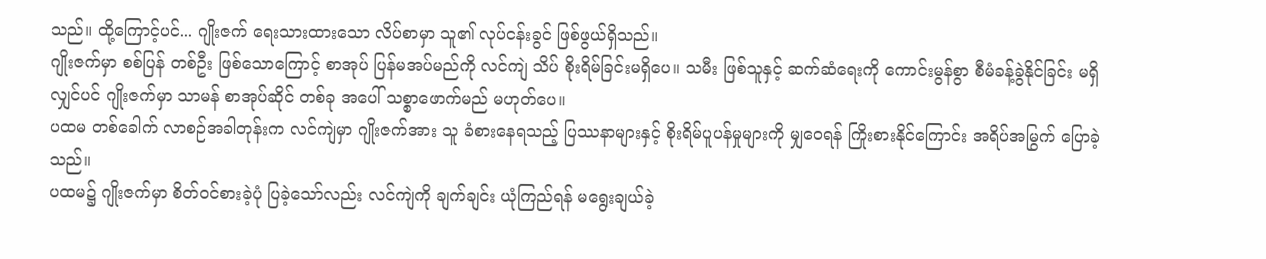သည်။ ထို့ကြောင့်ပင်... ဂျိုးဇက် ရေးသားထားသော လိပ်စာမှာ သူ၏ လုပ်ငန်းခွင် ဖြစ်ဖွယ်ရှိသည်။
ဂျိုးဇက်မှာ စစ်ပြန် တစ်ဦး ဖြစ်သောကြောင့် စာအုပ် ပြန်မအပ်မည်ကို လင်ကျဲ သိပ် စိုးရိမ်ခြင်းမရှိပေ။ သမီး ဖြစ်သူနှင့် ဆက်ဆံရေးကို ကောင်းမွန်စွာ စီမံခန့်ခွဲနိုင်ခြင်း မရှိလျှင်ပင် ဂျိုးဇက်မှာ သာမန် စာအုပ်ဆိုင် တစ်ခု အပေါ် သစ္စာဖောက်မည် မဟုတ်ပေ။
ပထမ တစ်ခေါက် လာစဉ်အခါတုန်းက လင်ကျဲမှာ ဂျိုးဇက်အား သူ ခံစားနေရသည့် ပြဿနာများနှင့် စိုးရိမ်ပူပန်မှုများကို မျှဝေရန် ကြိုးစားနိုင်ကြောင်း အရိပ်အမြွက် ပြောခဲ့သည်။
ပထမ၌ ဂျိုးဇက်မှာ စိတ်ဝင်စားခဲ့ပုံ ပြခဲ့သော်လည်း လင်ကျဲကို ချက်ချင်း ယုံကြည်ရန် မရွေးချယ်ခဲ့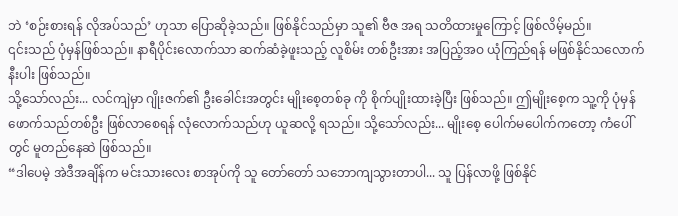ဘဲ ‘စဉ်းစားရန် လိုအပ်သည်’ ဟုသာ ပြောဆိုခဲ့သည်။ ဖြစ်နိုင်သည်မှာ သူ၏ ဗီဇ အရ သတိထားမှုကြောင့် ဖြစ်လိမ့်မည်။
၎င်းသည် ပုံမှန်ဖြစ်သည်။ နာရီပိုင်းလောက်သာ ဆက်ဆံခဲ့ဖူးသည့် လူစိမ်း တစ်ဦးအား အပြည့်အဝ ယုံကြည်ရန် မဖြစ်နိုင်သလောက် နီးပါး ဖြစ်သည်။
သို့သော်လည်း... လင်ကျဲမှာ ဂျိုးဇက်၏ ဦးခေါင်းအတွင်း မျိုးစေ့တစ်ခု ကို စိုက်ပျိုးထားခဲ့ပြီး ဖြစ်သည်။ ဤမျိုးစေ့က သူ့ကို ပုံမှန် ဖောက်သည်တစ်ဦး ဖြစ်လာစေရန် လုံလောက်သည်ဟု ယူဆလို့ ရသည်။ သို့သော်လည်း... မျိုးစေ့ ပေါက်မပေါက်ကတော့ ကံပေါ်တွင် မူတည်နေဆဲ ဖြစ်သည်။
“ဒါပေမဲ့ အဲဒီအချိန်က မင်းသားလေး စာအုပ်ကို သူ တော်တော် သဘောကျသွားတာပါ... သူ ပြန်လာဖို့ ဖြစ်နိုင်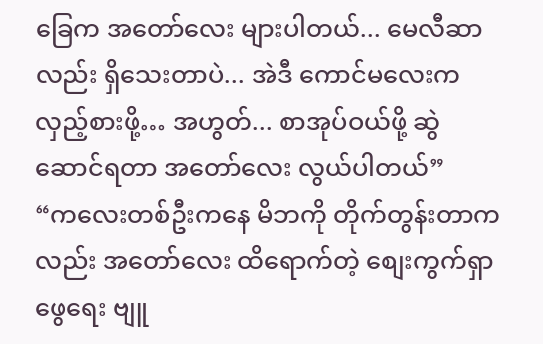ခြေက အတော်လေး များပါတယ်... မေလီဆာလည်း ရှိသေးတာပဲ... အဲဒီ ကောင်မလေးက လှည့်စားဖို့… အဟွတ်... စာအုပ်ဝယ်ဖို့ ဆွဲဆောင်ရတာ အတော်လေး လွယ်ပါတယ်”
“ကလေးတစ်ဦးကနေ မိဘကို တိုက်တွန်းတာကလည်း အတော်လေး ထိရောက်တဲ့ စျေးကွက်ရှာဖွေရေး ဗျူ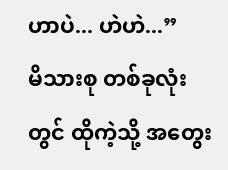ဟာပဲ... ဟဲဟဲ...”
မိသားစု တစ်ခုလုံးတွင် ထိုကဲ့သို့ အတွေး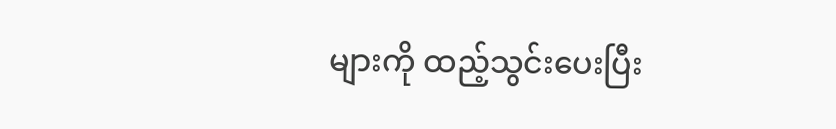များကို ထည့်သွင်းပေးပြီး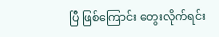ပြီ ဖြစ်ကြောင်း တွေးလိုက်ရင်း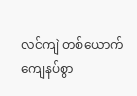လင်ကျဲ တစ်ယောက် ကျေနပ်စွာ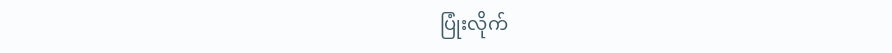ပြုံးလိုက်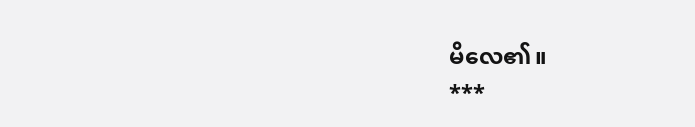မိလေ၏။
***